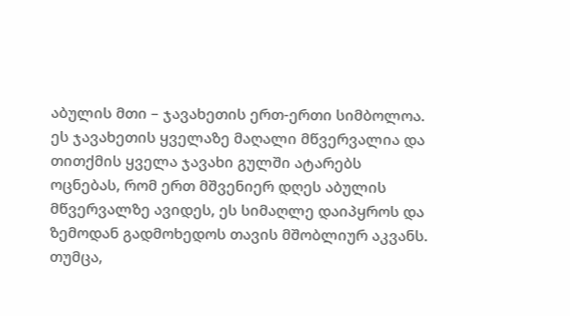აბულის მთი – ჯავახეთის ერთ-ერთი სიმბოლოა. ეს ჯავახეთის ყველაზე მაღალი მწვერვალია და თითქმის ყველა ჯავახი გულში ატარებს ოცნებას, რომ ერთ მშვენიერ დღეს აბულის მწვერვალზე ავიდეს, ეს სიმაღლე დაიპყროს და ზემოდან გადმოხედოს თავის მშობლიურ აკვანს.
თუმცა,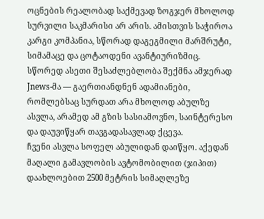ოცნების რეალობად საქმევად ზოგჯერ მხოლოდ სურვილი საკმარისი არ არის. ამისთვის საჭიროა კარგი კომპანია, სწორად დაგეგმილი მარშრუტი, სიმამაცე და ცოტაოდენი ავანტიურიზმიც. სწორედ ასეთი შესაძლებლობა შექმნა ამჯერად Jnews-მა — გაერთიანდნენ ადამიანები, რომლებსაც სურდათ არა მხოლოდ აბულზე ასვლა, არამედ ამ გზის სასიამოვნო, საინტერესო და დაუვიწყარ თავგადასავლად ქცევა.
ჩვენი ასვლა სოფელ აბულიდან დაიწყო. აქედან მაღალი გამავლობის ავტომობილით (ჯიპით) დაახლოებით 2500 მეტრის სიმაღლეზე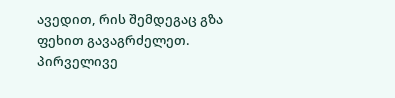ავედით, რის შემდეგაც გზა ფეხით გავაგრძელეთ.
პირველივე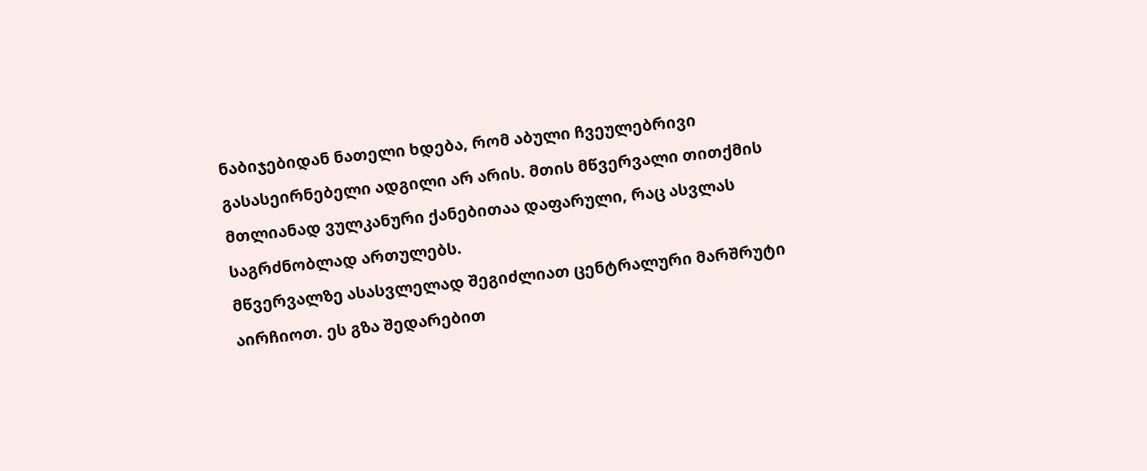ნაბიჯებიდან ნათელი ხდება, რომ აბული ჩვეულებრივი გასასეირნებელი ადგილი არ არის. მთის მწვერვალი თითქმის მთლიანად ვულკანური ქანებითაა დაფარული, რაც ასვლას საგრძნობლად ართულებს.
მწვერვალზე ასასვლელად შეგიძლიათ ცენტრალური მარშრუტი აირჩიოთ. ეს გზა შედარებით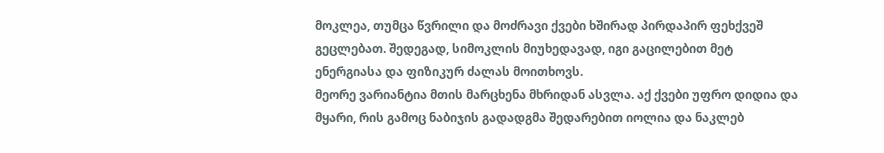მოკლეა, თუმცა წვრილი და მოძრავი ქვები ხშირად პირდაპირ ფეხქვეშ გეცლებათ. შედეგად, სიმოკლის მიუხედავად, იგი გაცილებით მეტ ენერგიასა და ფიზიკურ ძალას მოითხოვს.
მეორე ვარიანტია მთის მარცხენა მხრიდან ასვლა. აქ ქვები უფრო დიდია და მყარი, რის გამოც ნაბიჯის გადადგმა შედარებით იოლია და ნაკლებ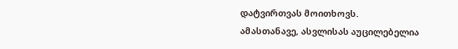დატვირთვას მოითხოვს.
ამასთანავე, ასვლისას აუცილებელია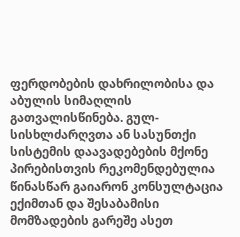ფერდობების დახრილობისა და აბულის სიმაღლის გათვალისწინება. გულ-სისხლძარღვთა ან სასუნთქი სისტემის დაავადებების მქონე პირებისთვის რეკომენდებულია წინასწარ გაიარონ კონსულტაცია ექიმთან და შესაბამისი მომზადების გარეშე ასეთ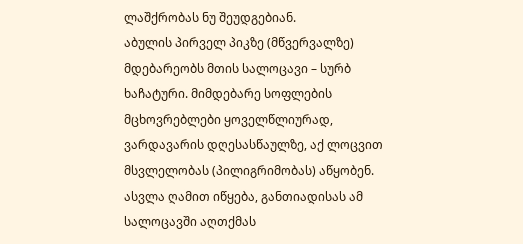ლაშქრობას ნუ შეუდგებიან.
აბულის პირველ პიკზე (მწვერვალზე) მდებარეობს მთის სალოცავი – სურბ ხაჩატური. მიმდებარე სოფლების მცხოვრებლები ყოველწლიურად, ვარდავარის დღესასწაულზე, აქ ლოცვით მსვლელობას (პილიგრიმობას) აწყობენ. ასვლა ღამით იწყება, განთიადისას ამ სალოცავში აღთქმას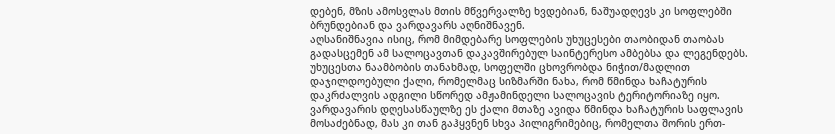დებენ, მზის ამოსვლას მთის მწვერვალზე ხვდებიან, ნაშუადღევს კი სოფლებში ბრუნდებიან და ვარდავარს აღნიშნავენ.
აღსანიშნავია ისიც, რომ მიმდებარე სოფლების უხუცესები თაობიდან თაობას გადასცემენ ამ სალოცავთან დაკავშირებულ საინტერესო ამბებსა და ლეგენდებს. უხუცესთა ნაამბობის თანახმად, სოფელში ცხოვრობდა ნიჭით/მადლით დაჯილდოებული ქალი, რომელმაც სიზმარში ნახა, რომ წმინდა ხაჩატურის დაკრძალვის ადგილი სწორედ ამჟამინდელი სალოცავის ტერიტორიაზე იყო. ვარდავარის დღესასწაულზე ეს ქალი მთაზე ავიდა წმინდა ხაჩატურის საფლავის მოსაძებნად, მას კი თან გაჰყვნენ სხვა პილიგრიმებიც, რომელთა შორის ერთ-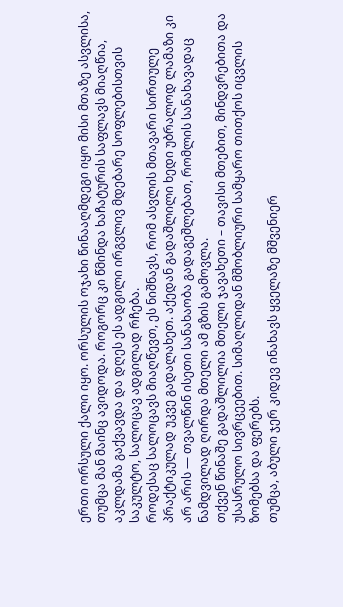ერთი ორსული ქალი იყო. ორსულის ოჯახი წინააღმდეგი იყო მისი მთაზე ასვლისა, თუმცა მან მაინც ავიდოდა. როგორც კი წმინდა ხაჩატურის საფლავს მიაღწია, აკლდამა გაქვავდა და დღეს ეს ადგილი ირგვლივ მდებარე სოფლებისთვის საკულტო, სალოცავ ადგილად რჩება.
როდესაც სალოცავს მიაღწევთ, ეს ნიშნავს, რომ ასვლის მთავარი სირთულე პრაქტიკულად უკვე გადალახეთ. აქედან გადაშლილი ხედი უბრალოდ ლამაზი კი არ არის — თვალწინ ისეთი სანახაობა გადაგეშლებათ, რომლის სანახავადაც ნამდვილად ღირდა მთელი ამ გზის გამოვლა.
თქვენ წინაშე გადაშლილია მთელი ჯავახეთი – თავისი მთებით, მინდვრებითა და უსასრულო სივრცეებით. სიმაღლიდან მშობლიური სამყარო თითქოს იცვლის ზომებსა და ფერებს.
თუმცა, აბული ჯერ კიდევ ინახავს ყველაზე მშვენიერ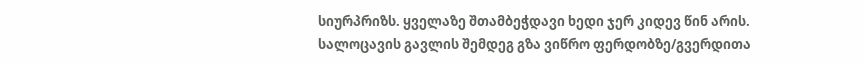სიურპრიზს. ყველაზე შთამბეჭდავი ხედი ჯერ კიდევ წინ არის.
სალოცავის გავლის შემდეგ გზა ვიწრო ფერდობზე/გვერდითა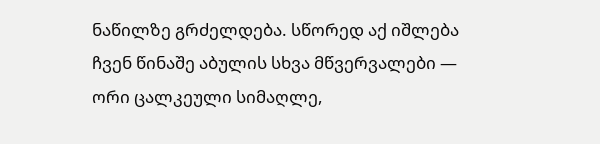ნაწილზე გრძელდება. სწორედ აქ იშლება ჩვენ წინაშე აბულის სხვა მწვერვალები — ორი ცალკეული სიმაღლე,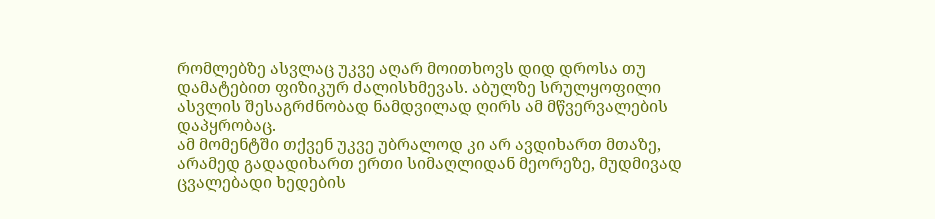რომლებზე ასვლაც უკვე აღარ მოითხოვს დიდ დროსა თუ დამატებით ფიზიკურ ძალისხმევას. აბულზე სრულყოფილი ასვლის შესაგრძნობად ნამდვილად ღირს ამ მწვერვალების დაპყრობაც.
ამ მომენტში თქვენ უკვე უბრალოდ კი არ ავდიხართ მთაზე, არამედ გადადიხართ ერთი სიმაღლიდან მეორეზე, მუდმივად ცვალებადი ხედების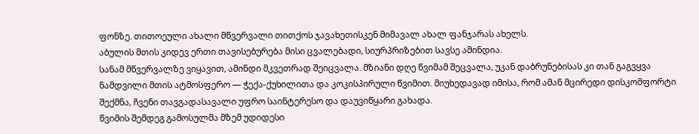ფონზე. თითოეული ახალი მწვერვალი თითქოს ჯავახეთისკენ მიმავალ ახალ ფანჯარას ახელს.
აბულის მთის კიდევ ერთი თავისებურება მისი ცვალებადი, სიურპრიზებით სავსე ამინდია.
სანამ მწვერვალზე ვიყავით, ამინდი მკვეთრად შეიცვალა. მზიანი დღე წვიმამ შეცვალა, უკან დაბრუნებისას კი თან გაგვყვა ნამდვილი მთის ატმოსფერო — ჭექა-ქუხილითა და კოკისპირული წვიმით. მიუხედავად იმისა, რომ ამან მცირედი დისკომფორტი შექმნა, ჩვენი თავგადასავალი უფრო საინტერესო და დაუვიწყარი გახადა.
წვიმის შემდეგ გამოსულმა მზემ უდიდესი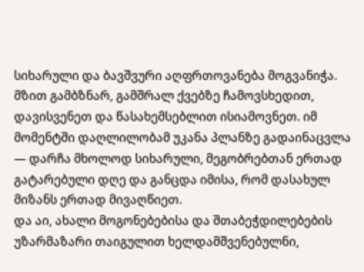სიხარული და ბავშვური აღფრთოვანება მოგვანიჭა. მზით გამბზნარ, გამშრალ ქვებზე ჩამოვსხედით, დავისვენეთ და წასახემსებლით ისიამოვნეთ. იმ მომენტში დაღლილობამ უკანა პლანზე გადაინაცვლა — დარჩა მხოლოდ სიხარული, მეგობრებთან ერთად გატარებული დღე და განცდა იმისა, რომ დასახულ მიზანს ერთად მივაღწიეთ.
და აი, ახალი მოგონებებისა და შთაბეჭდილებების უზარმაზარი თაიგულით ხელდამშვენებულნი,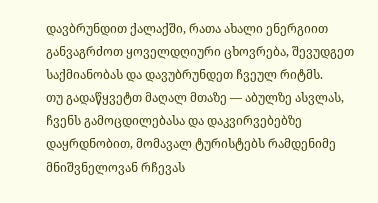დავბრუნდით ქალაქში, რათა ახალი ენერგიით განვაგრძოთ ყოველდღიური ცხოვრება, შევუდგეთ საქმიანობას და დავუბრუნდეთ ჩვეულ რიტმს.
თუ გადაწყვეტთ მაღალ მთაზე — აბულზე ასვლას, ჩვენს გამოცდილებასა და დაკვირვებებზე დაყრდნობით, მომავალ ტურისტებს რამდენიმე მნიშვნელოვან რჩევას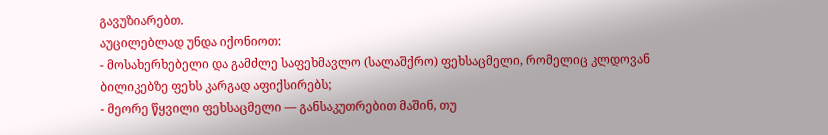გავუზიარებთ.
აუცილებლად უნდა იქონიოთ:
- მოსახერხებელი და გამძლე საფეხმავლო (სალაშქრო) ფეხსაცმელი, რომელიც კლდოვან ბილიკებზე ფეხს კარგად აფიქსირებს;
- მეორე წყვილი ფეხსაცმელი — განსაკუთრებით მაშინ, თუ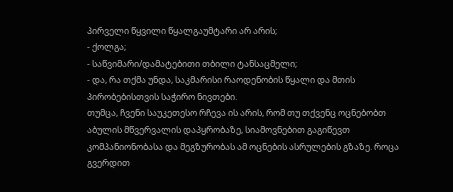პირველი წყვილი წყალგაუმტარი არ არის;
- ქოლგა;
- საწვიმარი/დამატებითი თბილი ტანსაცმელი;
- და, რა თქმა უნდა, საკმარისი რაოდენობის წყალი და მთის პირობებისთვის საჭირო ნივთები.
თუმცა, ჩვენი საუკეთესო რჩევა ის არის, რომ თუ თქვენც ოცნებობთ აბულის მწვერვალის დაპყრობაზე, სიამოვნებით გაგიწევთ კომპანიონობასა და მეგზურობას ამ ოცნების ასრულების გზაზე. როცა გვერდით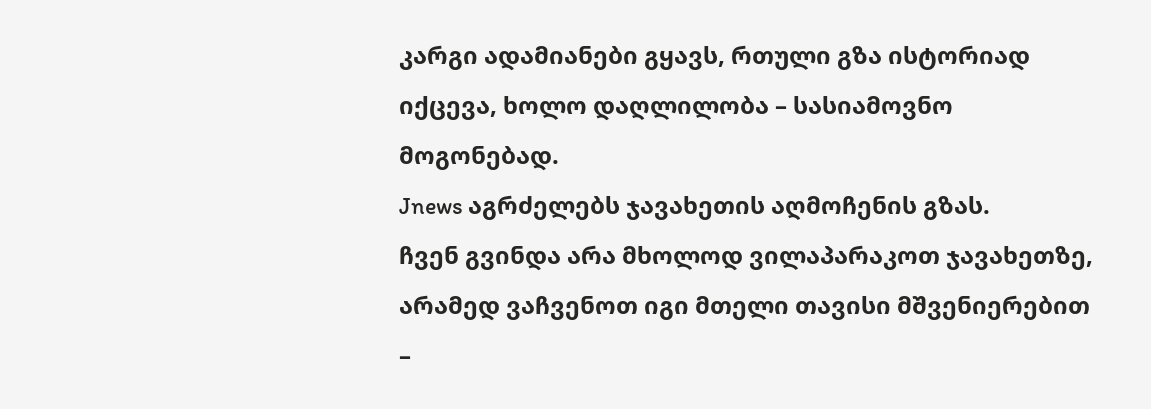კარგი ადამიანები გყავს, რთული გზა ისტორიად იქცევა, ხოლო დაღლილობა – სასიამოვნო მოგონებად.
Jnews აგრძელებს ჯავახეთის აღმოჩენის გზას.
ჩვენ გვინდა არა მხოლოდ ვილაპარაკოთ ჯავახეთზე, არამედ ვაჩვენოთ იგი მთელი თავისი მშვენიერებით –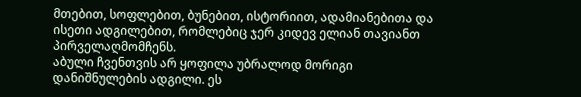მთებით, სოფლებით, ბუნებით, ისტორიით, ადამიანებითა და ისეთი ადგილებით, რომლებიც ჯერ კიდევ ელიან თავიანთ პირველაღმომჩენს.
აბული ჩვენთვის არ ყოფილა უბრალოდ მორიგი დანიშნულების ადგილი. ეს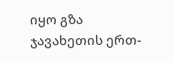იყო გზა ჯავახეთის ერთ-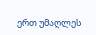ერთ უმაღლეს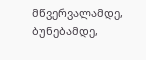მწვერვალამდე, ბუნებამდე,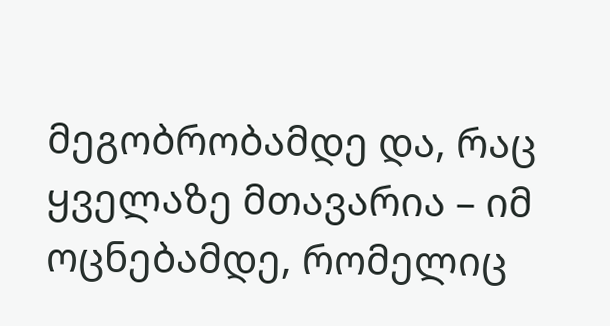მეგობრობამდე და, რაც ყველაზე მთავარია – იმ ოცნებამდე, რომელიც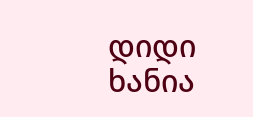დიდი ხანია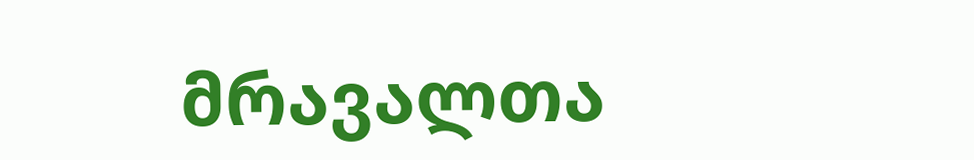მრავალთა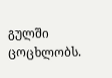გულში ცოცხლობს.